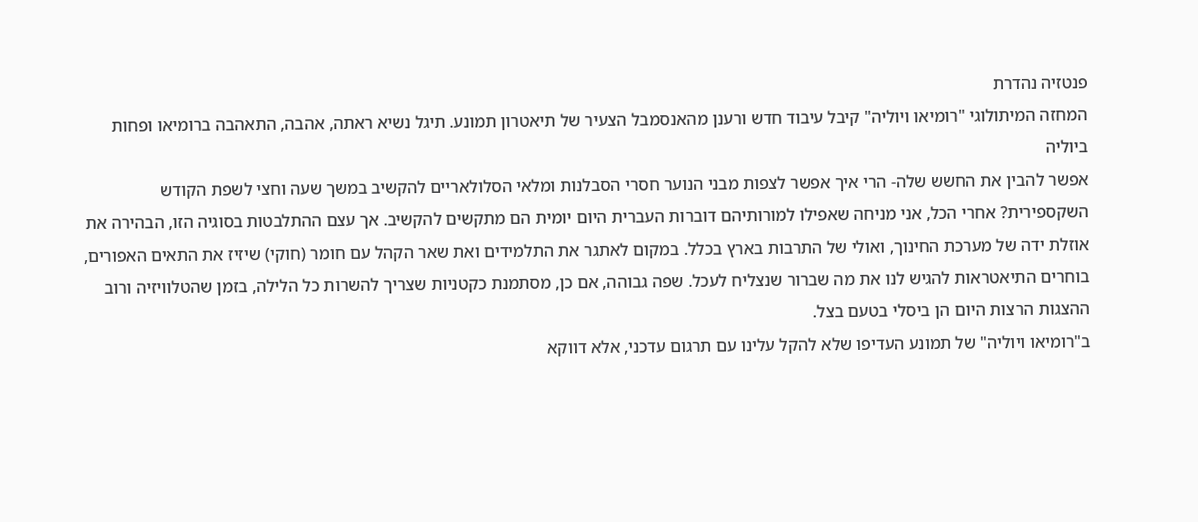פנטזיה נהדרת
המחזה המיתולוגי "רומיאו ויוליה" קיבל עיבוד חדש ורענן מהאנסמבל הצעיר של תיאטרון תמונע. תיגל נשיא ראתה, אהבה, התאהבה ברומיאו ופחות ביוליה
אפשר להבין את החשש שלה- הרי איך אפשר לצפות מבני הנוער חסרי הסבלנות ומלאי הסלולאריים להקשיב במשך שעה וחצי לשפת הקודש השקספירית? אחרי הכל, אני מניחה שאפילו למורותיהם דוברות העברית היום יומית הם מתקשים להקשיב. אך עצם ההתלבטות בסוגיה הזו, הבהירה את אוזלת ידה של מערכת החינוך, ואולי של התרבות בארץ בכלל. במקום לאתגר את התלמידים ואת שאר הקהל עם חומר (חוקי) שיזיז את התאים האפורים, בוחרים התיאטראות להגיש לנו את מה שברור שנצליח לעכל. שפה גבוהה, אם כן, מסתמנת כקטניות שצריך להשרות כל הלילה, בזמן שהטלוויזיה ורוב ההצגות הרצות היום הן ביסלי בטעם בצל.
ב"רומיאו ויוליה" של תמונע העדיפו שלא להקל עלינו עם תרגום עדכני, אלא דווקא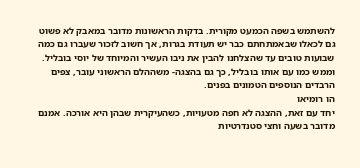להשתמש בשפה הכמעט מקורית. בדקות הראשונות מדובר במאבק לא פשוט גם לכאלו שבאמתחתם כבר יש תעודת בגרות, אך חשוב לזכור שעברו גם כמה שבועות טובים עד שהצלחנו להבין את ניבו העשיר והמיוחד של יוסי בובליל. וממש כמו עם אותו בובליל, כך גם בהצגה- משההלם הראשוני עובר, צפים הרבדים הנוספים הטמונים בפנים.
הו רומיאו
יחד עם זאת, ההצגה לא חפה מטעויות, כשהעיקרית שבהן היא אורכה. אמנם מדובר בשעה וחצי סטנדרטיות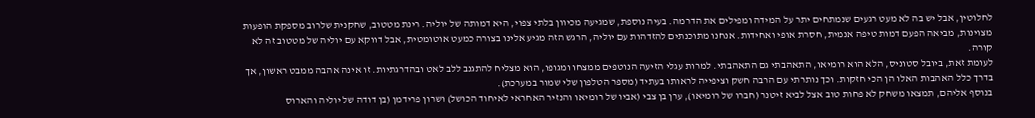לחלוטין, אבל יש בה לא מעט רגעים שנמתחים יתר על המידה ומפילים את הדרמה. בעיה נוספת, שמגיעה מכיוון בלתי צפוי, היא דמותה של יוליה. רינת מטטוב, שחקנית שלרוב מספקת הופעות מצוינות, מביאה הפעם דמות טיפה אנמית, חסרת אופי ואחידות. אנחנו מתוכנתים להזדהות עם יוליה, הרגש הזה מגיע אלינו בצורה כמעט אוטומטית, אבל דווקא עם יוליה של מטטוב זה לא קורה.
לעומת זאת, ביובל סטוניס, הלא הוא רומיאו, התאהבתי גם התאהבתי. למרות עגלי הזיעה הנוטפים ממצחו ומגופו, הוא מצליח להתגנב ללב לאט ובהדרגתיות. זו אינה אהבה ממבט ראשון, אך בדרך כלל האהבות האלו הן הכי חזקות. וכך נותרתי עם הרבה חשק וציפייה לראותו בעתיד (מספר הטלפון שלי שמור במערכת).
בנוסף אליהם, תמצאו משחק לא פחות טוב אצל לביא זיטנר (חברו של רומיאו), ערן בן צבי (אביו של רומיאו והנזיר האחראי לאיחוד הכושל) ושרון פרידמן (בן דודה של יוליה והארוס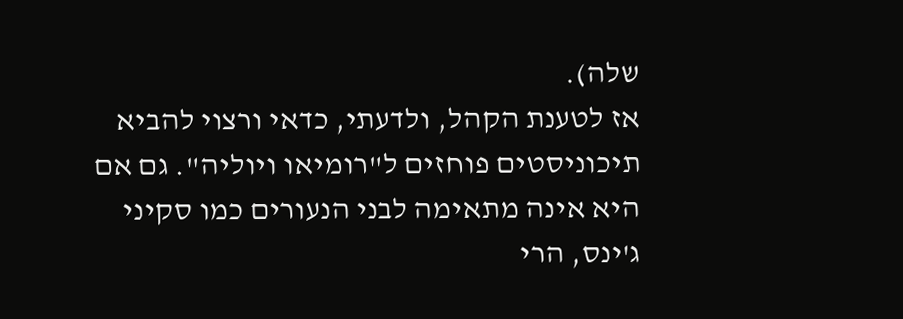שלה).
אז לטענת הקהל, ולדעתי, כדאי ורצוי להביא תיכוניסטים פוחזים ל"רומיאו ויוליה". גם אם היא אינה מתאימה לבני הנעורים כמו סקיני ג'ינס, הרי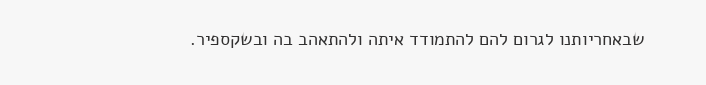שבאחריותנו לגרום להם להתמודד איתה ולהתאהב בה ובשקספיר.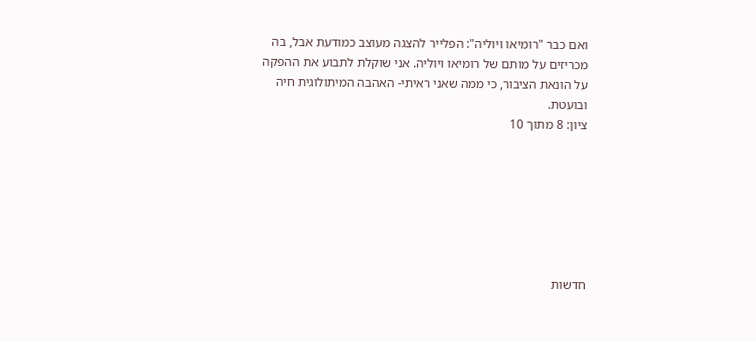ואם כבר "רומיאו ויוליה": הפלייר להצגה מעוצב כמודעת אבל, בה מכריזים על מותם של רומיאו ויוליה. אני שוקלת לתבוע את ההפקה על הונאת הציבור, כי ממה שאני ראיתי- האהבה המיתולוגית חיה ובועטת.
ציון: 8 מתוך 10







חדשות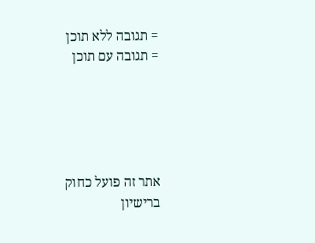= תגובה ללא תוכן
= תגובה עם תוכן





אתר זה פועל כחוק ברישיון